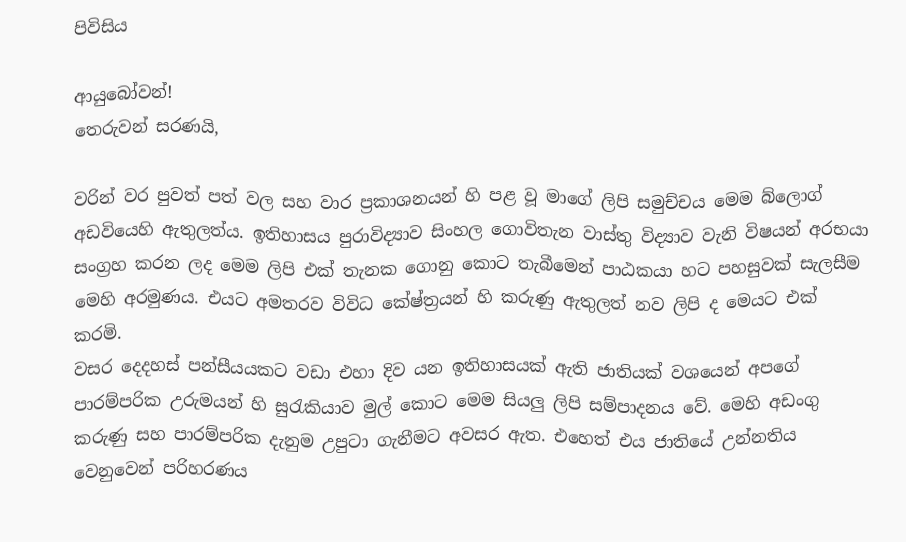පිවිසිය

ආයුබෝවන්!
තෙරුවන් සරණයි,

වරින් වර පුවත් පත් වල සහ වාර ප්‍රකාශනයන් හි පළ වූ මාගේ ලිපි සමුච්චය මෙම බ්ලොග් අඩවියෙහි ඇතුලත්ය. ඉතිහාසය පුරාවිද්‍යාව සිංහල ගොවිතැන වාස්තු විද්‍යාව වැනි විෂයන් අරභයා සංග්‍රහ කරන ලද මෙම ලිපි එක් තැනක ගොනු කොට තැබීමෙන් පාඨකයා හට පහසුවක් සැලසීම මෙහි අරමුණය. එයට අමතරව විවිධ කේෂ්ත්‍රයන් හි කරුණු ඇතුලත් නව ලිපි ද මෙයට එක් කරමි.
වසර දෙදහස් පන්සීයයකට වඩා එහා දිව යන ඉතිහාසයක් ඇති ජාතියක් වශයෙන් අපගේ පාරම්පරික උරුමයන් හි සුරැකියාව මුල් කොට මෙම සියලු ලිපි සම්පාදනය වේ. මෙහි අඩංගු කරුණු සහ පාරම්පරික දැනුම උපුටා ගැනීමට අවසර ඇත. එහෙත් එය ජාතියේ උන්නතිය වෙනුවෙන් පරිහරණය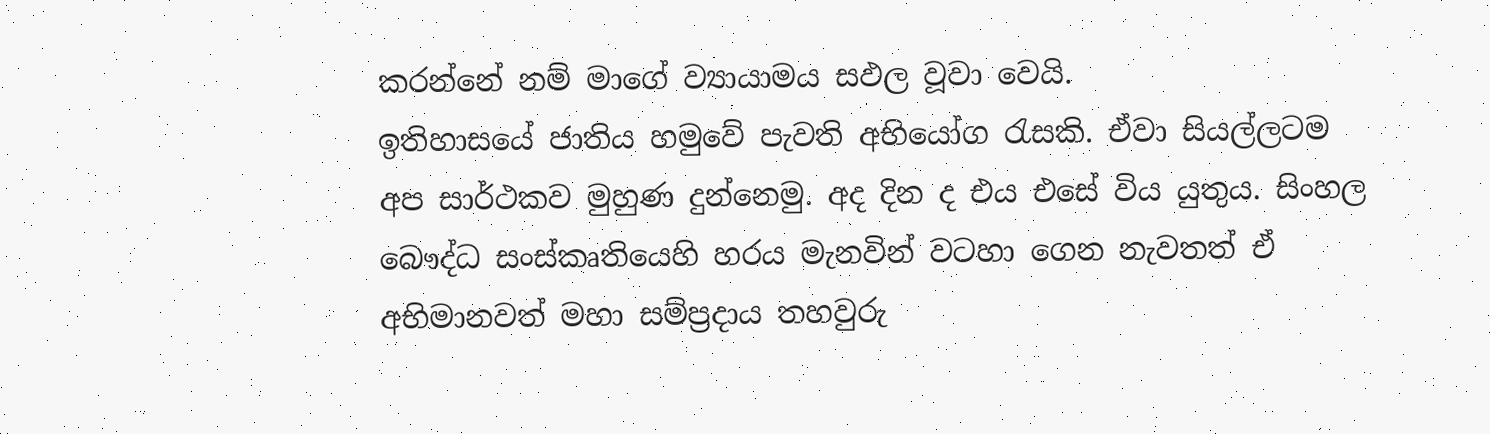කරන්නේ නම් මාගේ ව්‍යායාමය සඵල වූවා වෙයි.
ඉතිහාසයේ ජාතිය හමුවේ පැවති අභියෝග රැසකි. ඒවා සියල්ලටම අප සාර්ථකව මුහුණ දුන්නෙමු. අද දින ද එය එසේ විය යුතුය. සිංහල බෞද්ධ සංස්කෘතියෙහි හරය මැනවින් වටහා ගෙන නැවතත් ඒ අභිමානවත් මහා සම්ප්‍රදාය තහවුරු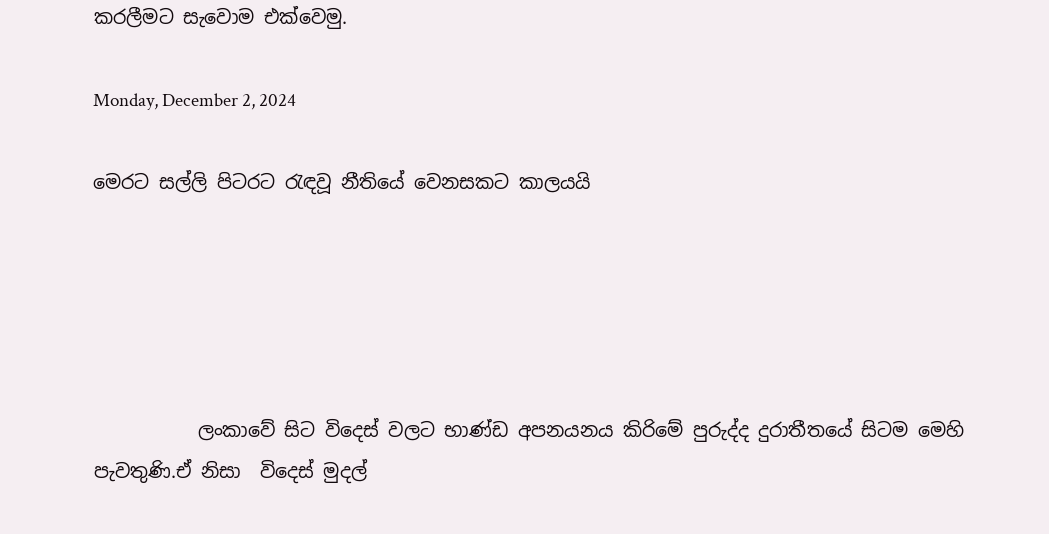කරලීමට සැවොම ‍එක්වෙමු.

Monday, December 2, 2024

මෙරට සල්ලි පිටරට රැඳවූ නීතියේ වෙනසකට කාලයයි





           ලංකාවේ සිට විදෙස් වලට භාණ්ඩ අපනයනය කිරිමේ පුරුද්ද දුරාතීතයේ සිටම මෙහි පැවතුණි.ඒ නිසා  විදෙස් මුදල්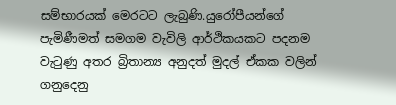සම්භාරයක් මෙරටට ලැබුණි.යුරෝපීයන්ගේ පැමිණීමත් සමගම වැවිලි ආර්ථිකයකට පදනම වැටුණු අතර බ්‍රිතාන්‍ය අනුදත් මුදල් ඒකක වලින් ගනුදෙනු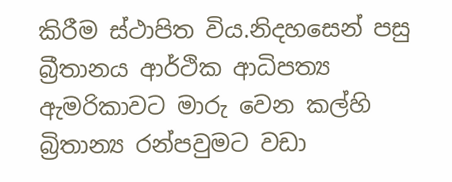කිරීම ස්ථාපිත විය.නිදහසෙන් පසු බ්‍රීතානය ආර්ථික ආධිපත්‍ය ඇමරිකාවට මාරු වෙන කල්හි බ්‍රිතාන්‍ය රන්පවුමට වඩා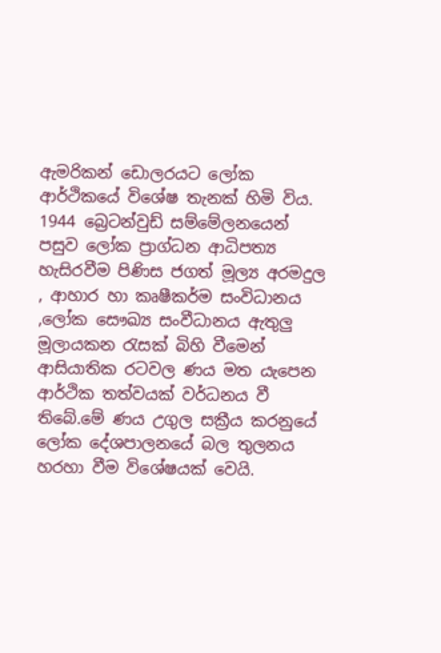ඇමරිකන් ඩොලරයට ලෝක ආර්ථිකයේ විශේෂ තැනක් හිමි විය. 1944 බ්‍රෙටන්වුඩ් සම්මේලනයෙන් පසුව ලෝක ප්‍රාග්ධන ආධිපත්‍ය හැසිරවීම පිණිස ජගත් මූල්‍ය අරමදුල , ආහාර හා කෘෂීකර්ම සංවිධානය ,ලෝක සෞඛ්‍ය සංවීධානය ඇතුලු මූලායකන රැසක් බිහි වීමෙන් ආසියාතික රටවල ණය මත යැපෙන ආර්ථික තත්වයක් වර්ධනය වී තිබේ.මේ ණය උගුල සක්‍රීය කරනුයේ ලෝක දේශපාලනයේ බල තුලනය හරහා වීම විශේෂයක් වෙයි.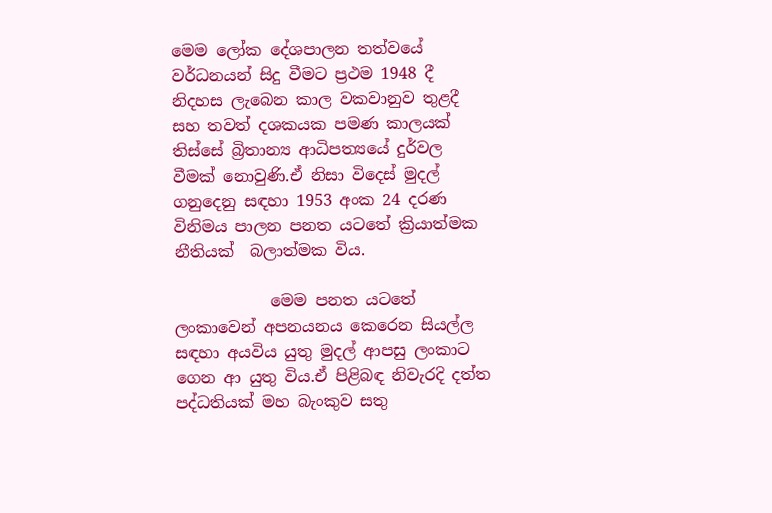මෙම ලෝක දේශපාලන තත්වයේ වර්ධනයන් සිදු වීමට ප්‍රථම 1948 දී නිදහස ලැබෙන කාල වකවානුව තුළදී සහ තවත් දශකයක පමණ කාලයක් තිස්සේ බ්‍රිතාන්‍ය ආධිපත්‍යයේ දුර්වල වීමක් නොවුණි.ඒ නිසා විදෙස් මුදල් ගනුදෙනු සඳහා 1953 අංක 24 දරණ විනිමය පාලන පනත යටතේ ක්‍රියාත්මක නීතියක්  බලාත්මක විය.

            මෙම පනත යටතේ ලංකාවෙන් අපනයනය කෙරෙන සියල්ල සඳහා අයවිය යුතු මුදල් ආපසු ලංකාට ගෙන ආ යුතු විය.ඒ පිළිබඳ නිවැරදි දත්ත පද්ධතියක් මහ බැංකුව සතු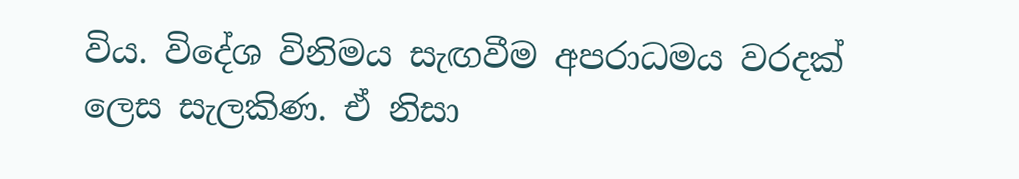විය. විදේශ විනිමය සැඟවීම අපරාධමය වරදක් ලෙස සැලකිණ. ඒ නිසා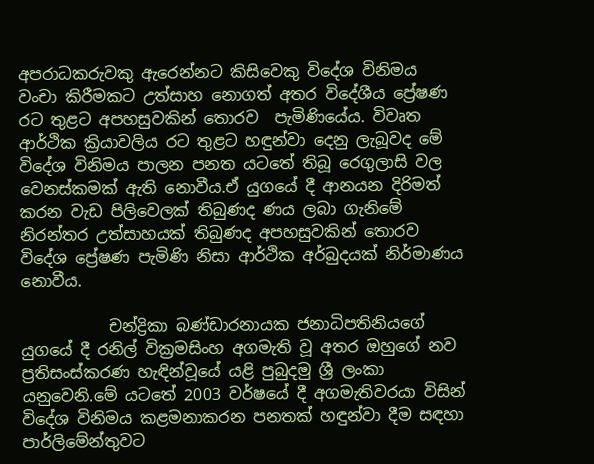අපරාධකරුවකු ඇරෙන්නට කිසිවෙකු විදේශ විනිමය වංචා කිරීමකට උත්සාහ නොගත් අතර විදේශීය ප්‍රේෂණ රට තුළට අපහසුවකින් තොරව  පැමිණියේය. විවෘත ආර්ථික ක්‍රියාවලිය රට තුළට හඳුන්වා දෙනු ලැබූවද මේ විදේශ විනිමය පාලන පනත යටතේ තිබූ රෙගුලාසි වල වෙනස්කමක් ඇති නොවීය.ඒ යුගයේ දී ආනයන දිරිමත් කරන වැඩ පිලිවෙලක් තිබුණද ණය ලබා ගැනිමේ නිරන්තර උත්සාහයක් තිබුණද අපහසුවකින් තොරව විදේශ ප්‍රේෂණ පැමිණි නිසා ආර්ථික අර්බුදයක් නිර්මාණය නොවීය.

           චන්ද්‍රිකා බණ්ඩාරනායක ජනාධිපතිනියගේ යුගයේ දී රනිල් වික්‍රමසිංහ අගමැති වූ අතර ඔහුගේ නව ප්‍රතිසංස්කරණ හැඳින්වූයේ යළි පුබුදමු ශ්‍රී ලංකා යනුවෙනි.මේ යටතේ 2003 වර්ෂයේ දී අගමැතිවරයා විසින් විදේශ විනිමය කළමනාකරන පනතක් හඳුන්වා දීම සඳහා පාර්ලිමේන්තුවට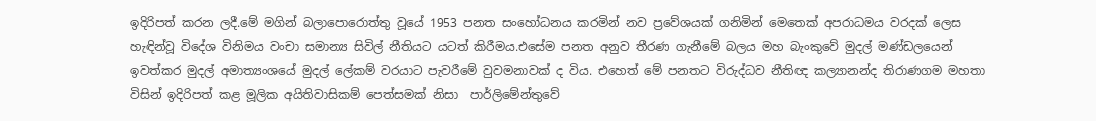ඉදිරිපත් කරන ලදී.මේ මගින් බලාපොරොත්තු වූයේ 1953 පනත සංහෝධනය කරමින් නව ප්‍රවේශයක් ගනිමින් මෙතෙක් අපරාධමය වරදක් ලෙස හැඳින්වූ විදේශ විනිමය වංචා සමාන්‍ය සිවිල් නීතියට යටත් කිරීමය.එසේම පනත අනුව තීරණ ගැනීමේ බලය මහ බැංකුවේ මුදල් මණ්ඩලයෙන් ඉවත්කර මුදල් අමාත්‍යංශයේ මුදල් ලේකම් වරයාට පැවරීමේ වුවමනාවක් ද විය. එහෙත් මේ පනතට විරුද්ධව නීතිඥ කල්‍යානන්ද තිරාණගම මහතා විසින් ඉදිරිපත් කළ මූලික අයිතිවාසිකම් පෙත්සමක් නිසා  පාර්ලිමේන්තුවේ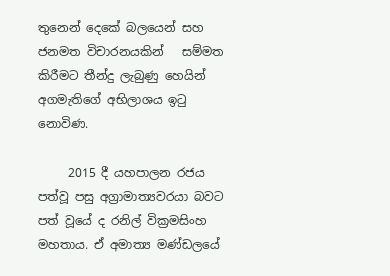තුනෙන් දෙකේ බලයෙන් සහ ජනමත විචාරනයකින්   සම්මත කිරීමට තීන්දු ලැබුණු හෙයින් අගමැතිගේ අභිලාශය ඉටු නොවිණ.

     2015 දී යහපාලන රජය පත්වූ පසු අග්‍රාමාත්‍යවරයා බවට පත් වූයේ ද රනිල් වික්‍රමසිංහ මහතාය. ඒ අමාත්‍ය මණ්ඩලයේ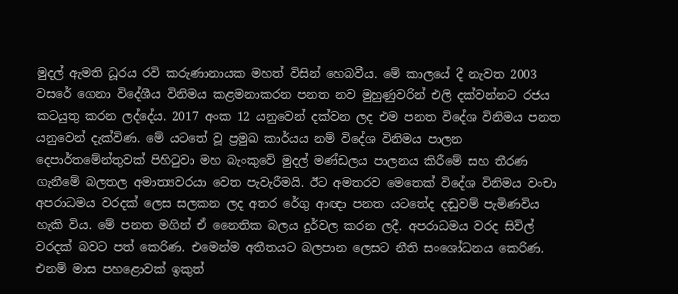මුදල් ඇමති ධූරය රවි කරුණානායක මහත් විසින් හෙබවීය. මේ කාලයේ දී නැවත 2003 වසරේ ගෙනා විදේශීය විනිමය කළමනාකරන පනත නව මුහුණුවරින් එලි දක්වන්නට රජය කටයුතු කරන ලද්දේය. 2017 අංක 12 යනුවෙන් දක්වන ලද එම පනත විදේශ විනිමය පනත යනුවෙන් දැක්විණ. මේ යටතේ වූ ප්‍රමුඛ කාර්යය නම් විදේශ විනිමය පාලන දෙපාර්තමේන්තුවක් පිහිටුවා මහ බැංකුවේ මුදල් මණ්ඩලය පාලනය කිරීමේ සහ තීරණ ගැනීමේ බලතල අමාත්‍යවරයා වෙත පැවැරීමයි. ඊට අමතරව මෙතෙක් විදේශ විනිමය වංචා අපරාධමය වරදක් ලෙස සලකන ලද අතර රේගු ආඥා පනත යටතේද දඬුවම් පැමිණවිය හැකි විය. මේ පනත මගින් ඒ නෛතික බලය දුර්වල කරන ලදී. අපරාධමය වරද සිවිල් වරදක් බවට පත් කෙරිණ. එමෙන්ම අතීතයට බලපාන ලෙසට නීති සංශෝධනය කෙරිණ. එනම් මාස පහළොවක් ඉකුත්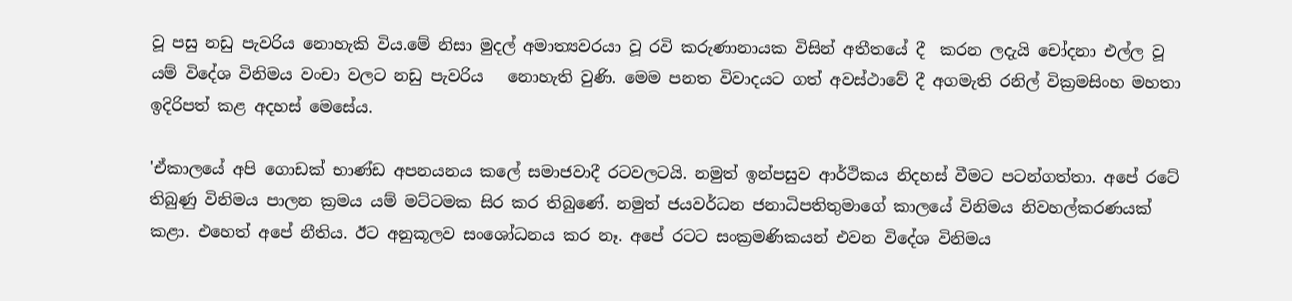වූ පසු නඩු පැවරිය නොහැකි විය.මේ නිසා මුදල් අමාත්‍යවරයා වූ රවි කරුණානායක විසින් අතීතයේ දී  කරන ලදැයි චෝදනා එල්ල වූ  යම් විදේශ විනිමය වංචා වලට නඩු පැවරිය   නොහැති වුණි. මෙම පනත විවාදයට ගත් අවස්ථාවේ දී අගමැති රනිල් වික්‍රමසිංහ මහතා ඉදිරිපත් කළ අදහස් මෙසේය.

'ඒකාලයේ අපි ‌ගොඩක් භාණ්ඩ අපනයනය කලේ සමාජවාදී රටවලටයි. නමුත් ඉන්පසුව ආර්ථිකය නිදහස් වීමට පටන්ගත්තා. අපේ රටේ තිබුණු විනිමය පාලන ක්‍රමය යම් මට්ටමක සිර කර තිබුණේ. නමුත් ජයවර්ධන ජනාධිපතිතුමාගේ කාලයේ විනිමය නිවහල්කරණයක් කළා. එහෙත් අපේ නීතිය. ඊට අනුකූලව සංශෝධනය කර නෑ. අපේ රටට සංක්‍රමණිකයන් එවන විදේශ විනිමය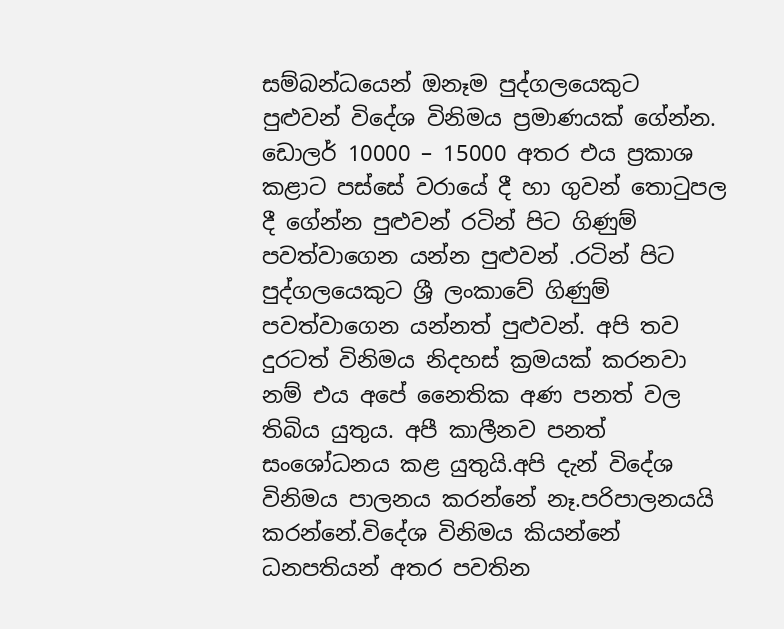සම්බන්ධයෙන් ඔනෑම පුද්ගලයෙකුට පුළුවන් විදේශ විනිමය ප්‍රමාණයක් ගේන්න. ඩොලර් 10000 – 15000 අතර එය ප්‍රකාශ කළාට පස්සේ වරායේ දී හා ගුවන් තොටුපල දී ගේන්න පුළුවන් රටින් පිට ගිණුම් පවත්වාගෙන යන්න පුළුවන් .රටින් පිට පුද්ගලයෙකුට ශ්‍රී ලංකාවේ ගිණුම් පවත්වාගෙන යන්නත් පුළුවන්. අපි තව දුරටත් විනිමය නිදහස් ක්‍රමයක් කරනවා නම් එය අපේ නෛතික අණ පනත් වල තිබිය යුතුය. අපී කාලීනව පනත් සංශෝධනය කළ යුතුයි.අපි දැන් විදේශ විනිමය පාලනය කරන්නේ නෑ.පරිපාලනයයි කරන්නේ.විදේශ විනිමය කියන්නේ ධනපතියන් අතර පවතින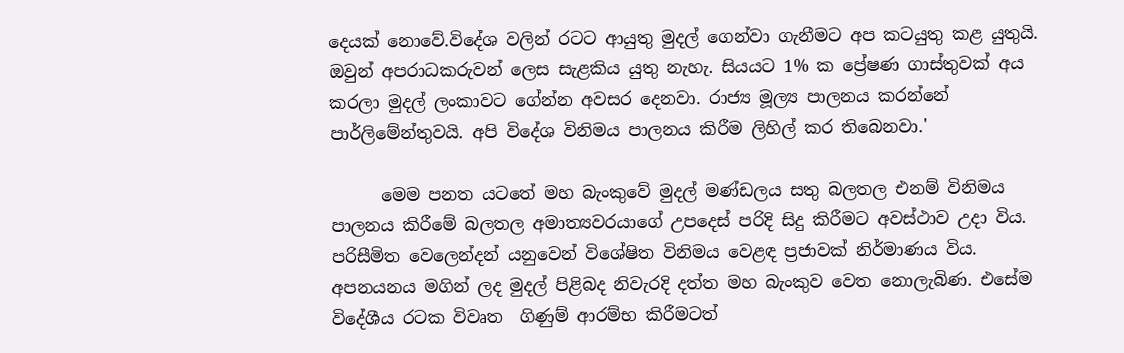දෙයක් නොවේ.විදේශ වලින් රටට ආයුතු මුදල් ගෙන්වා ගැනීමට අප කටයුතු කළ යුතුයි. ඔවුන් අපරාධකරුවන් ලෙස සැළකිය යුතු නැහැ. සියයට 1% ක ප්‍රේෂණ ගාස්තුවක් අය කරලා මුදල් ලංකාවට ගේන්න අවසර දෙනවා. රාජ්‍ය මූල්‍ය පාලනය කරන්නේ පාර්ලිමේන්තුවයි. අපි විදේශ විනිමය පාලනය කිරීම ලිහිල් කර තිබෙනවා.'

      මෙම පනත යටතේ මහ බැංකුවේ මුදල් මණ්ඩලය සතු බලතල එනම් විනිමය පාලනය කිරීමේ බලතල අමාත්‍යවරයාගේ උපදෙස් පරිදි සිදු කිරීමට අවස්ථාව උදා විය. පරිසීමිත වෙලෙන්දන් යනුවෙන් විශේෂිත විනිමය වෙළඳ ප්‍රජාවක් නිර්මාණය විය. අපනයනය මගින් ලද මුදල් පිළිබද නිවැරදි දත්ත මහ බැංකුව වෙත නොලැබිණ. එසේම විදේශීය රටක විවෘත  ගිණුම් ආරම්භ කිරීමටත්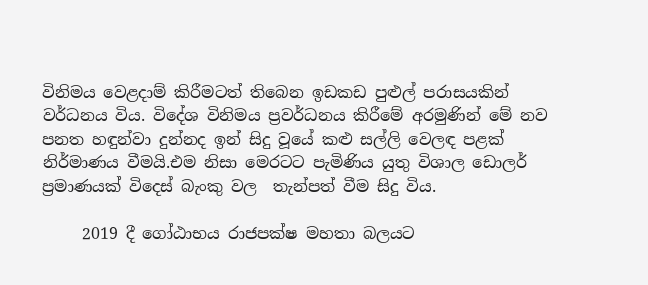විනිමය වෙළදාම් කිරීමටත් තිබෙන ඉඩකඩ පුළුල් පරාසයකින් වර්ධනය විය. විදේශ විනිමය ප්‍රවර්ධනය කිරීමේ අරමුණින් මේ නව පනත හඳුන්වා දුන්නද ඉන් සිදු වූයේ කළු සල්ලි වෙලඳ පළක් නිර්මාණය වීමයි.එම නිසා මෙරටට පැමිණිය යුතු විශාල ඩොලර් ප්‍රමාණයක් විදෙස් බැංකු වල  තැන්පත් වීම සිදු විය.

     2019 දී ගෝඨාභය රාජපක්ෂ මහතා බලයට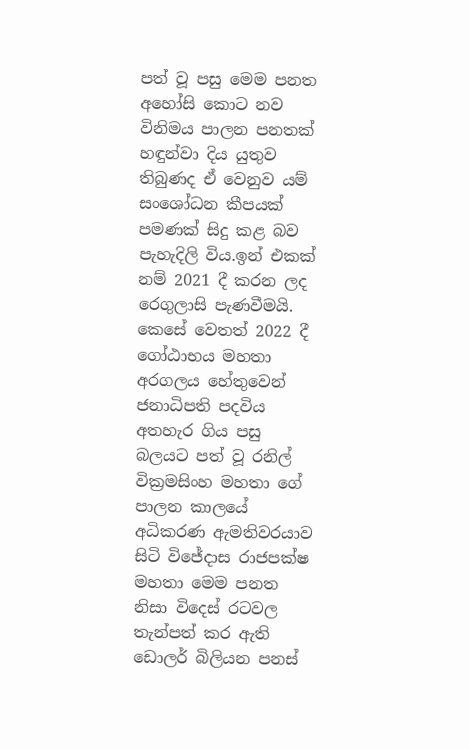පත් වූ පසු මෙම පනත අහෝසි කොට නව විනිමය පාලන පනතක් හඳුන්වා දිය යුතුව තිබුණද ඒ වෙනුව යම් සංශෝධන කීපයක් පමණක් සිදු කළ බව පැහැදිලි විය.ඉන් එකක් නම් 2021 දී කරන ලද රෙගුලාසි පැණවීමයි. කෙසේ වෙතත් 2022 දී ගෝඨාභය මහතා අරගලය හේතුවෙන් ජනාධිපති පදවිය අතහැර ගිය පසු බලයට පත් වූ රනිල් වික්‍රමසිංහ මහතා ගේ පාලන කාලයේ අධිකරණ ඇමතිවරයාව සිටි විජේදාස රාජපක්ෂ මහතා මෙම පනත නිසා විදෙස් රටවල තැන්පත් කර ඇති ඩොලර් බිලියන පනස්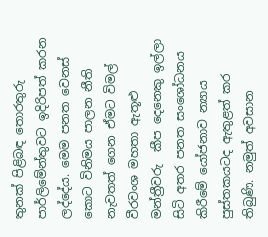තුනක් පිළිබඳ තොරතුරු පාර්ලිමේන්තුවට ඉදිරිපත් කරන ලද්දේය. මෙම පනත වෙනස් කොට විනිමය පාලන නීති නැවතත් ගෙන ඒමට විමල් වීරවංශ මහතා ඇතූළු මන්ත්‍රීවරු  කීප දෙනෙකු ඉල්ලා සිටි අතර පනත සංශෝධනය කිරීමේ යෝජනාව න්‍යාය පුස්තකයටද ඇතුළත් කර තිබුණි. නමුත් අවසාන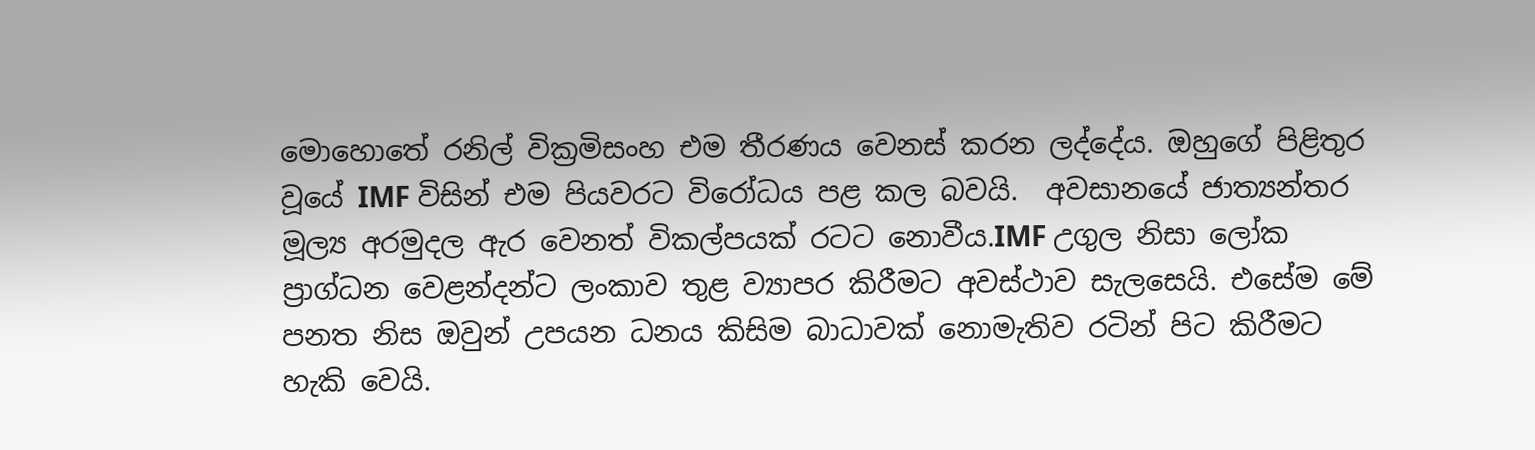මොහොතේ රනිල් වික්‍රමිසංහ එම තීරණය වෙනස් කරන ලද්දේය. ඔහුගේ පිළිතුර වූයේ IMF විසින් එම පියවරට විරෝධය පළ කල බවයි.  අවසානයේ ජාත්‍යන්තර මූල්‍ය අරමුදල ඇර වෙනත් විකල්පයක් රටට නොවීය.IMF උගුල නිසා ලෝක ප්‍රාග්ධන වෙළන්දන්ට ලංකාව තුළ ව්‍යාපර කිරීමට අවස්ථාව සැලසෙයි. එසේම මේ පනත නිස ඔවුන් උපයන ධනය කිසිම බාධාවක් නොමැතිව රටින් පිට කිරීමට හැකි වෙයි.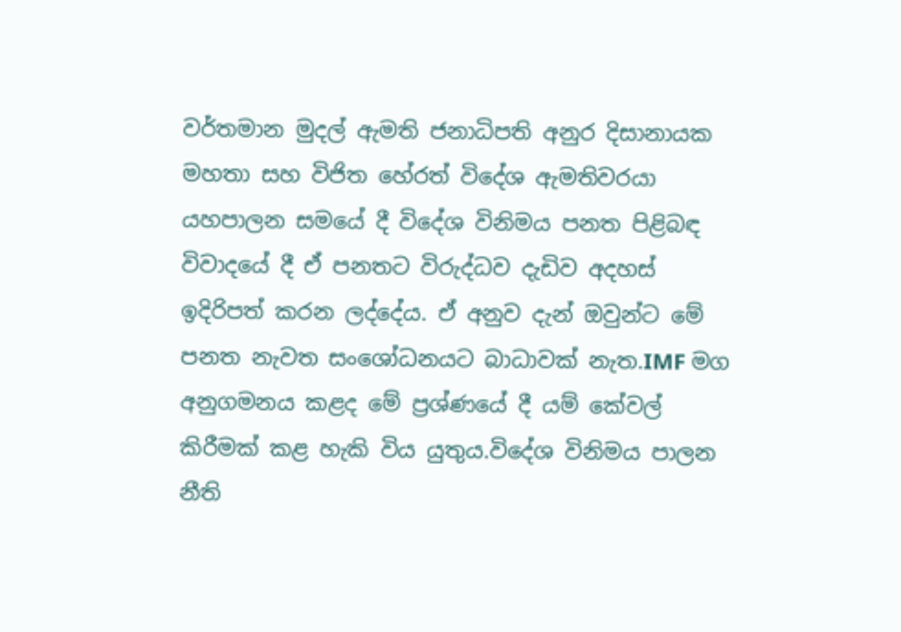වර්තමාන මුදල් ඇමති ජනාධිපති අනුර දිසානායක මහතා සහ විජිත හේරත් විදේශ ඇමතිවරයා යහපාලන සමයේ දී විදේශ විනිමය පනත පිළිබඳ විවාදයේ දී ඒ පනතට විරුද්ධව දැඩිව අදහස් ඉදිරිපත් කරන ලද්දේය. ඒ අනුව දැන් ඔවුන්ට මේ පනත නැවත සංශෝධනයට බාධාවක් නැත.IMF මග අනුගමනය කළද මේ ප්‍රශ්ණයේ දී යම් කේවල් කිරීමක් කළ හැකි විය යුතුය.විදේශ විනිමය පාලන නීති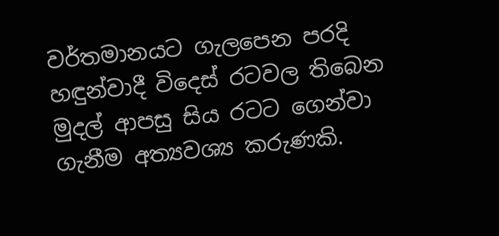වර්තමානයට ගැලපෙන පරදි හඳුන්වාදී විදෙස් රටවල තිබෙන මුදල් ආපසු සිය රටට ගෙන්වා ගැනීම අත්‍යවශ්‍ය කරුණකි.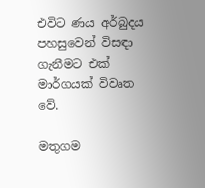එවිට ණය අර්බුදය පහසුවෙන් විසඳා ගැනීමට එක් මාර්ගයක් විවෘත වේ.

මතුගම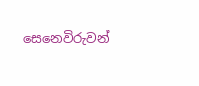සෙනෙවිරුවන්